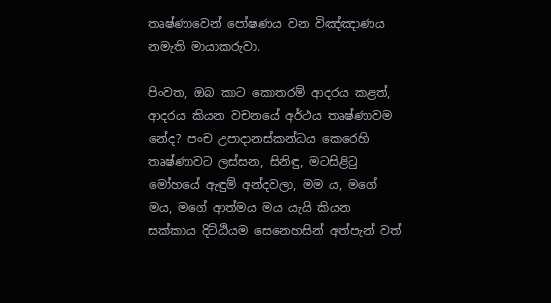තෘෂ්ණාවෙන් පෝෂණය වන විඤ්ඤාණය නමැති මායාකරුවා.

පිංවත, ඔබ කාට කොතරම් ආදරය කළත්, ආදරය කියන වචනයේ අර්ථය තෘෂ්ණාවම නේද? පංච උපාදානස්කන්ධය කෙරෙහි තෘෂ්ණාවට ලස්සන, සිනිඳු, මටසිළිටු මෝහයේ ඇඳුම් අන්දවලා, මම ය, මගේ මය, මගේ ආත්මය මය යැයි කියන සක්කාය දිට්ඨියම සෙනෙහසින් අත්පැන් වත්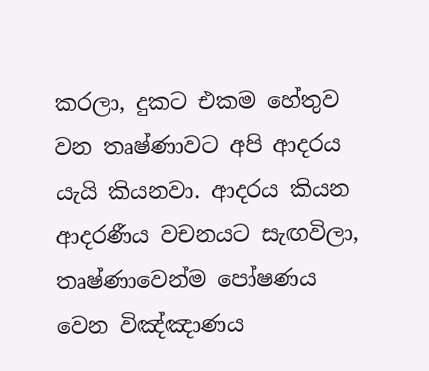කරලා, දුකට එකම හේතුව වන තෘෂ්ණාවට අපි ආදරය යැයි කියනවා. ආදරය කියන ආදරණීය වචනයට සැඟවිලා, තෘෂ්ණාවෙන්ම පෝෂණය වෙන විඤ්ඤාණය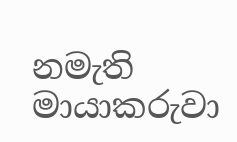නමැති මායාකරුවා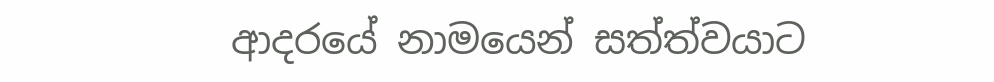ආදරයේ නාමයෙන් සත්ත්වයාට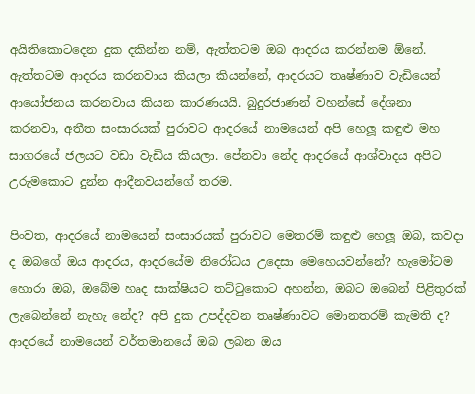අයිතිකොටදෙන දුක දකින්න නම්, ඇත්තටම ඔබ ආදරය කරන්නම ඕනේ. ඇත්තටම ආදරය කරනවාය කියලා කියන්නේ, ආදරයට තෘෂ්ණාව වැඩියෙන් ආයෝජනය කරනවාය කියන කාරණයයි. බුදුරජාණන් වහන්සේ දේශනා කරනවා, අතීත සංසාරයක් පුරාවට ආදරයේ නාමයෙන් අපි හෙලූ කඳුළු මහ සාගරයේ ජලයට වඩා වැඩිය කියලා. පේනවා නේද ආදරයේ ආශ්වාදය අපිට උරුමකොට දුන්න ආදීනවයන්ගේ තරම.

පිංවත, ආදරයේ නාමයෙන් සංසාරයක් පුරාවට මෙතරම් කඳුළු හෙලූ ඔබ, කවදා ද ඔබගේ ඔය ආදරය, ආදරයේම නිරෝධය උදෙසා මෙහෙයවන්නේ? හැමෝටම හොරා ඔබ, ඔබේම හෘද සාක්ෂියට තට්ටුකොට අහන්න, ඔබට ඔබෙන් පිළිතුරක් ලැබෙන්නේ නැහැ නේද? අපි දුක උපද්දවන තෘෂ්ණාවට මොනතරම් කැමති ද? ආදරයේ නාමයෙන් වර්තමානයේ ඔබ ලබන ඔය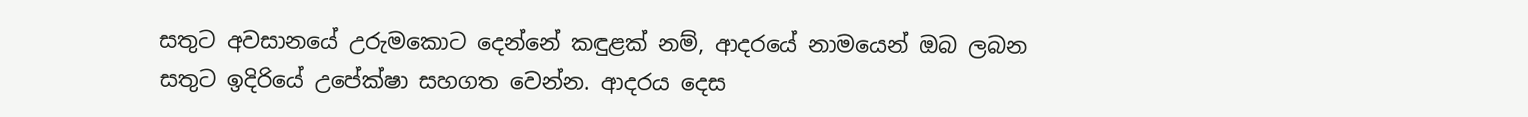සතුට අවසානයේ උරුමකොට දෙන්නේ කඳුළක් නම්, ආදරයේ නාමයෙන් ඔබ ලබන සතුට ඉදිරියේ උපේක්ෂා සහගත වෙන්න. ආදරය දෙස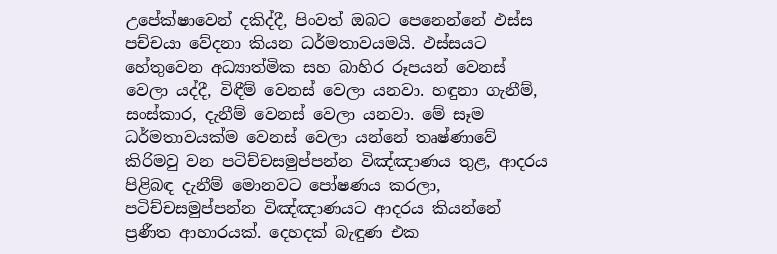උපේක්ෂාවෙන් දකිද්දී, පිංවත් ඔබට පෙනෙන්නේ ඵස්ස පච්චයා වේදනා කියන ධර්මතාවයමයි. ඵස්සයට හේතුවෙන අධ්‍යාත්මික සහ බාහිර රූපයන් වෙනස් වෙලා යද්දී, විඳීම් වෙනස් වෙලා යනවා. හඳුනා ගැනීම්, සංස්කාර, දැනීම් වෙනස් වෙලා යනවා. මේ සෑම ධර්මතාවයක්ම වෙනස් වෙලා යන්නේ තෘෂ්ණාවේ කිරිමවු වන පටිච්චසමුප්පන්න විඤ්ඤාණය තුළ, ආදරය පිළිබඳ දැනීම් මොනවට පෝෂණය කරලා, පටිච්චසමුප්පන්න විඤ්ඤාණයට ආදරය කියන්නේ ප්‍රණීත ආහාරයක්. දෙහදක් බැඳුණ එක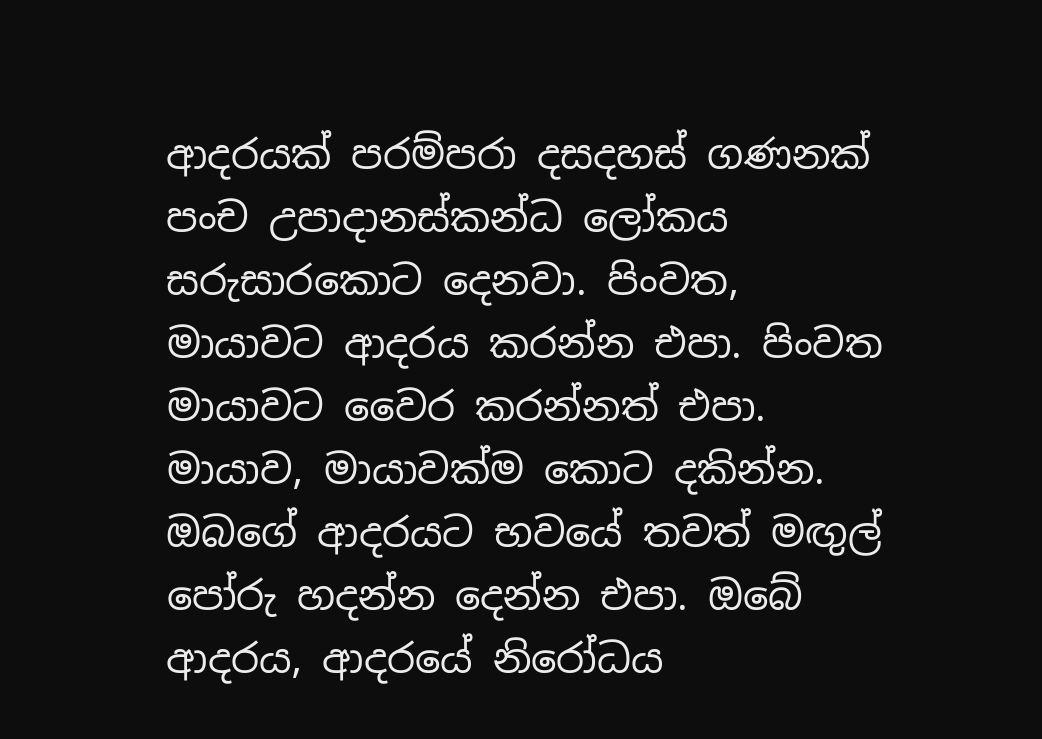ආදරයක් පරම්පරා දසදහස් ගණනක් පංච උපාදානස්කන්ධ ලෝකය සරුසාරකොට දෙනවා. පිංවත, මායාවට ආදරය කරන්න එපා. පිංවත මායාවට වෛර කරන්නත් එපා. මායාව, මායාවක්ම කොට දකින්න. ඔබගේ ආදරයට භවයේ තවත් මඟුල් පෝරු හදන්න දෙන්න එපා. ඔබේ ආදරය, ආදරයේ නිරෝධය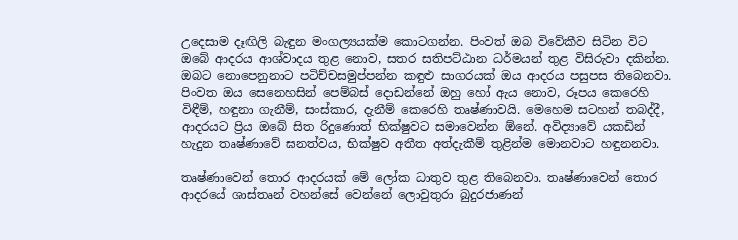උදෙසාම දෑඟිලි බැඳුන මංගල්‍යයක්ම කොටගන්න. පිංවත් ඔබ විවේකීව සිටින විට ඔබේ ආදරය ආශ්වාදය තුළ නොව, සතර සතිපට්ඨාන ධර්මයන් තුළ විසිරුවා දකින්න. ඔබට නොපෙනුනාට පටිච්චසමුප්පන්න කඳුළු සාගරයක් ඔය ආදරය පසුපස තිබෙනවා. පිංවත ඔය සෙනෙහසින් පෙම්බස් දොඩන්නේ ඔහු හෝ ඇය නොව, රූපය කෙරෙහි විඳීම්, හඳුනා ගැනීම්, සංස්කාර, දැනීම් කෙරෙහි තෘෂ්ණාවයි. මෙහෙම සටහන් තබද්දී, ආදරයට ප්‍රිය ඔබේ සිත රිදුණොත් භික්ෂුවට සමාවෙන්න ඕනේ. අවිද්‍යාවේ යකඩින් හැදුන තෘෂ්ණාවේ ඝනත්වය, භික්ෂුව අතීත අත්දැකීම් තුළින්ම මොනවාට හඳුනනවා.

තෘෂ්ණාවෙන් තොර ආදරයක් මේ ලෝක ධාතුව තුළ තිබෙනවා. තෘෂ්ණාවෙන් තොර ආදරයේ ශාස්තෘන් වහන්සේ වෙන්නේ ලොවුතුරා බුදුරජාණන්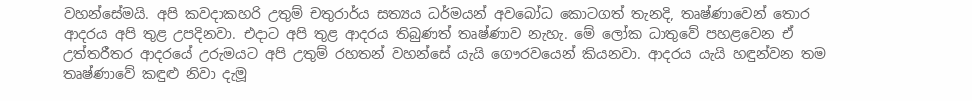වහන්සේමයි. අපි කවදාකහරි උතුම් චතුරාර්ය සත්‍යය ධර්මයන් අවබෝධ කොටගත් තැනදි, තෘෂ්ණාවෙන් තොර ආදරය අපි තුළ උපදිනවා. එදාට අපි තුළ ආදරය තිබුණත් තෘෂ්ණාව නැහැ. මේ ලෝක ධාතුවේ පහළවෙන ඒ උත්තරීතර ආදරයේ උරුමයට අපි උතුම් රහතන් වහන්සේ යැයි ගෞරවයෙන් කියනවා. ආදරය යැයි හඳුන්වන තම තෘෂ්ණාවේ කඳුළු නිවා දැමූ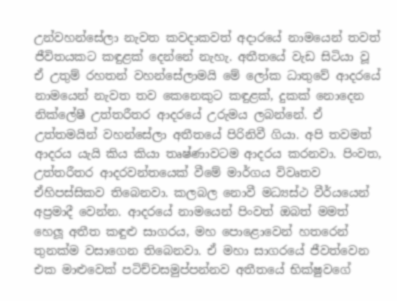උන්වහන්සේලා නැවත කවදාකවත් අදාරයේ නාමයෙන් තවත් ජීවිතයකට කඳුළක් දෙන්නේ නැහැ. අතීතයේ වැඩ සිටියා වූ ඒ උතුම් රහතන් වහන්සේලාමයි මේ ලෝක ධාතුවේ ආදරයේ නාමයෙන් නැවත තව කෙනෙකුට කඳුළක්, දුකක් නොදෙන නික්ලේෂී උත්තරීතර ආදරයේ උරුමය ලබන්නේ. ඒ උත්තමයින් වහන්සේලා අතීතයේ පිරිනිවී ගියා. අපි තවමත් ආදරය යැයි කිය කියා තෘෂ්ණාවටම ආදරය කරනවා. පිංවත, උත්තරීතර ආදරවන්තයෙක් වීමේ මාර්ගය විවෘතව ඒහිපස්සිකව තිබෙනවා. කලබල නොවී මධ්‍යස්ථ වීර්යයෙන් අප්‍රමාදී වෙන්න. ආදරයේ නාමයෙන් පිංවත් ඔබත් මමත් හෙලූ අතීත කඳුළු සාගරය, මහ පොළොවෙන් හතරෙන් තුනක්ම වසාගෙන තිබෙනවා. ඒ මහා සාගරයේ ජීවත්වෙන එක මාළුවෙක් පටිච්චසමුප්පන්නව අතීතයේ භික්ෂුවගේ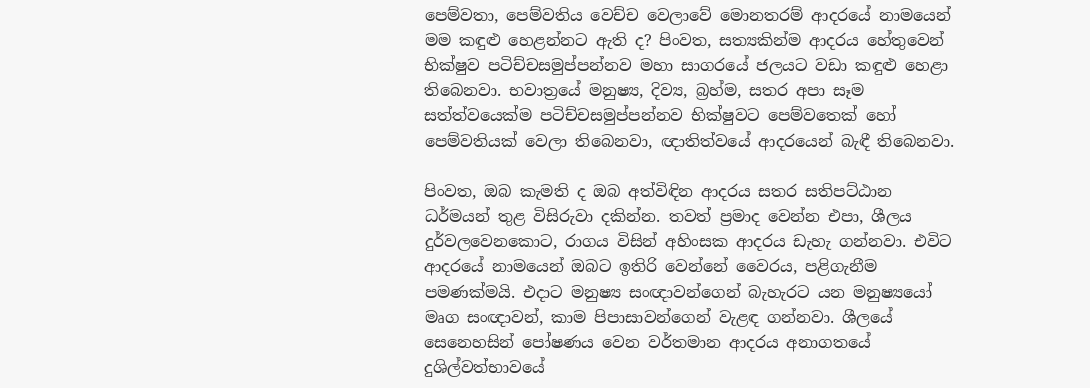පෙම්වතා, පෙම්වතිය වෙච්ච වෙලාවේ මොනතරම් ආදරයේ නාමයෙන් මම කඳුළු හෙළන්නට ඇති ද? පිංවත, සත්‍යකින්ම ආදරය හේතුවෙන් භික්ෂුව පටිච්චසමුප්පන්නව මහා සාගරයේ ජලයට වඩා කඳුළු හෙළා තිබෙනවා. භවාත්‍රයේ මනුෂ්‍ය, දිව්‍ය, බ්‍රහ්ම, සතර අපා සෑම සත්ත්වයෙක්ම පටිච්චසමුප්පන්නව භික්ෂුවට පෙම්වතෙක් හෝ පෙම්වතියක් වෙලා තිබෙනවා, ඥාතිත්වයේ ආදරයෙන් බැඳී තිබෙනවා.

පිංවත, ඔබ කැමති ද ඔබ අත්විඳින ආදරය සතර සතිපට්ඨාන ධර්මයන් තුළ විසිරුවා දකින්න. තවත් ප්‍රමාද වෙන්න එපා, ශීලය දුර්වලවෙනකොට, රාගය විසින් අහිංසක ආදරය ඩැහැ ගන්නවා. එවිට ආදරයේ නාමයෙන් ඔබට ඉතිරි වෙන්නේ වෛරය, පළිගැනීම පමණක්මයි. එදාට මනුෂ්‍ය සංඥාවන්ගෙන් බැහැරට යන මනුෂ්‍යයෝ මෘග සංඥාවන්, කාම පිපාසාවන්ගෙන් වැළඳ ගන්නවා. ශීලයේ සෙනෙහසින් පෝෂණය වෙන වර්තමාන ආදරය අනාගතයේ දුශිල්වත්භාවයේ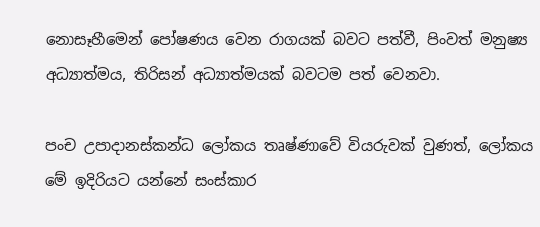නොසෑහීමෙන් පෝෂණය වෙන රාගයක් බවට පත්වී, පිංවත් මනුෂ්‍ය අධ්‍යාත්මය, තිරිසන් අධ්‍යාත්මයක් බවටම පත් වෙනවා.

පංච උපාදානස්කන්ධ ලෝකය තෘෂ්ණාවේ වියරුවක් වුණත්, ලෝකය මේ ඉදිරියට යන්නේ සංස්කාර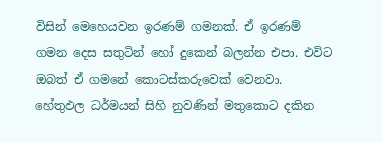විසින් මෙහෙයවන ඉරණම් ගමනක්. ඒ ඉරණම් ගමන දෙස සතුටින් හෝ දුකෙන් බලන්න එපා. එවිට ඔබත් ඒ ගමනේ කොටස්කරුවෙක් වෙනවා. හේතුඵල ධර්මයන් සිහි නුවණින් මතුකොට දකින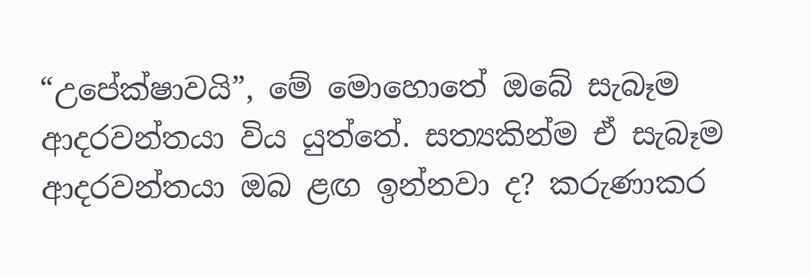“උපේක්ෂාවයි”, මේ මොහොතේ ඔබේ සැබෑම ආදරවන්තයා විය යුත්තේ. සත්‍යකින්ම ඒ සැබෑම ආදරවන්තයා ඔබ ළඟ ඉන්නවා ද? කරුණාකර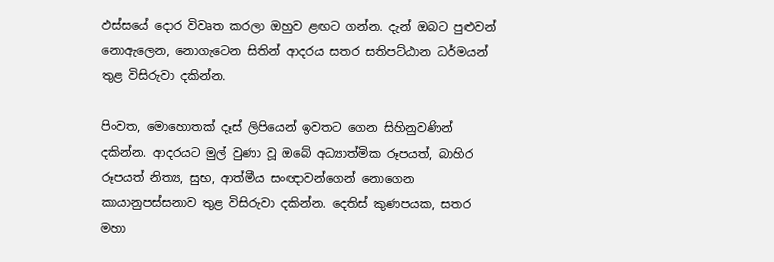ඵස්සයේ දොර විවෘත කරලා ඔහුව ළඟට ගන්න. දැන් ඔබට පුළුවන් නොඇලෙන, නොගැටෙන සිතින් ආදරය සතර සතිපට්ඨාන ධර්මයන් තුළ විසිරුවා දකින්න.

පිංවත, මොහොතක් දෑස් ලිපියෙන් ඉවතට ගෙන සිහිනුවණින් දකින්න. ආදරයට මුල් වුණා වූ ඔබේ අධ්‍යාත්මික රූපයත්, බාහිර රූපයත් නිත්‍ය, සුභ, ආත්මීය සංඥාවන්ගෙන් නොගෙන කායානුපස්සනාව තුළ විසිරුවා දකින්න. දෙතිස් කුණපයක, සතර මහා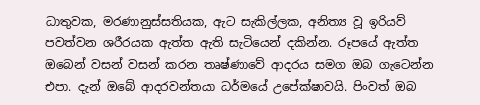ධාතුවක, මරණානුස්සතියක, ඇට සැකිල්ලක, අනිත්‍ය වූ ඉරියව් පවත්වන ශරීරයක ඇත්ත ඇති සැටියෙන් දකින්න. රූපයේ ඇත්ත ඔබෙන් වසන් වසන් කරන තෘෂ්ණාවේ ආදරය සමග ඔබ ගැටෙන්න එපා. දැන් ඔබේ ආදරවන්තයා ධර්මයේ උපේක්ෂාවයි. පිංවත් ඔබ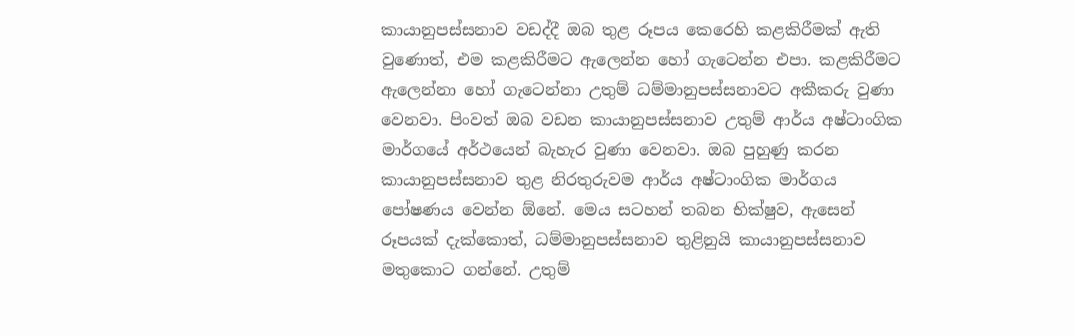කායානුපස්සනාව වඩද්දී ඔබ තුළ රූපය කෙරෙහි කළකිරීමක් ඇති වුණොත්, එම කළකිරීමට ඇලෙන්න හෝ ගැටෙන්න එපා. කළකිරීමට ඇලෙන්නා හෝ ගැටෙන්නා උතුම් ධම්මානුපස්සනාවට අකීකරු වුණා වෙනවා. පිංවත් ඔබ වඩන කායානුපස්සනාව උතුම් ආර්ය අෂ්ටාංගික මාර්ගයේ අර්ථයෙන් බැහැර වුණා වෙනවා. ඔබ පුහුණු කරන කායානුපස්සනාව තුළ නිරතුරුවම ආර්ය අෂ්ටාංගික මාර්ගය පෝෂණය වෙන්න ඕනේ. මෙය සටහන් තබන භික්ෂුව, ඇසෙන් රූපයක් දැක්කොත්, ධම්මානුපස්සනාව තුළිනුයි කායානුපස්සනාව මතුකොට ගන්නේ. උතුම්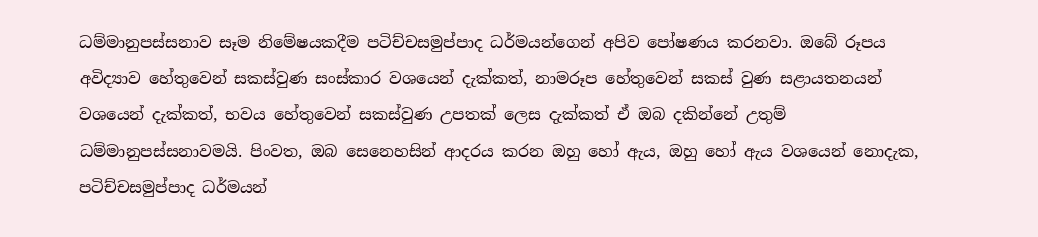ධම්මානුපස්සනාව සෑම නිමේෂයකදීම පටිච්චසමුප්පාද ධර්මයන්ගෙන් අපිව පෝෂණය කරනවා. ඔබේ රූපය අවිද්‍යාව හේතුවෙන් සකස්වුණ සංස්කාර වශයෙන් දැක්කත්, නාමරූප හේතුවෙන් සකස් වුණ සළායතනයන් වශයෙන් දැක්කත්, භවය හේතුවෙන් සකස්වුණ උපතක් ලෙස දැක්කත් ඒ ඔබ දකින්නේ උතුම් ධම්මානුපස්සනාවමයි. පිංවත, ඔබ සෙනෙහසින් ආදරය කරන ඔහු හෝ ඇය, ඔහු හෝ ඇය වශයෙන් නොදැක, පටිච්චසමුප්පාද ධර්මයන්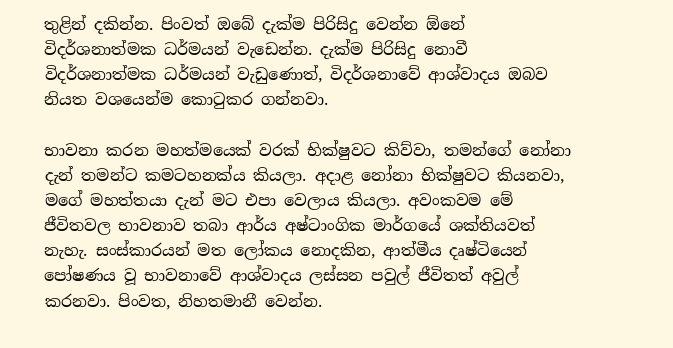තුළින් දකින්න. පිංවත් ඔබේ දැක්ම පිරිසිදු වෙන්න ඕනේ විදර්ශනාත්මක ධර්මයන් වැඩෙන්න. දැක්ම පිරිසිදු නොවී විදර්ශනාත්මක ධර්මයන් වැඩුණොත්, විදර්ශනාවේ ආශ්වාදය ඔබව නියත වශයෙන්ම කොටුකර ගන්නවා.

භාවනා කරන මහත්මයෙක් වරක් භික්ෂුවට කිව්වා, තමන්ගේ නෝනා දැන් තමන්ට කමටහනක්ය කියලා. අදාළ නෝනා භික්ෂුවට කියනවා, මගේ මහත්තයා දැන් මට එපා වෙලාය කියලා. අවංකවම මේ ජීවිතවල භාවනාව තබා ආර්ය අෂ්ටාංගික මාර්ගයේ ශක්තියවත් නැහැ. සංස්කාරයන් මත ලෝකය නොදකින, ආත්මීය දෘෂ්ටියෙන් පෝෂණය වූ භාවනාවේ ආශ්වාදය ලස්සන පවුල් ජීවිතත් අවුල් කරනවා. පිංවත, නිහතමානී වෙන්න.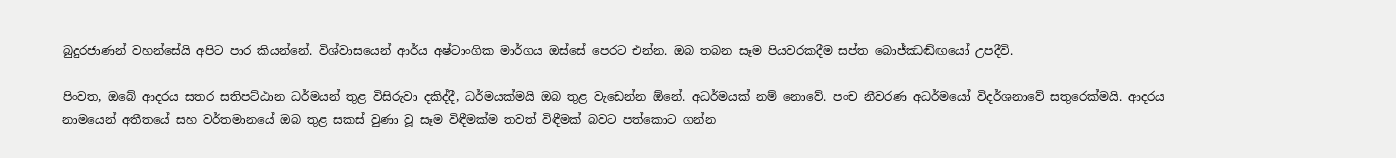බුදුරජාණන් වහන්සේයි අපිට පාර කියන්නේ. විශ්වාසයෙන් ආර්ය අෂ්ටාංගික මාර්ගය ඔස්සේ පෙරට එන්න. ඔබ තබන සෑම පියවරකදීම සප්ත බොජ්ඣඬ්ඟයෝ උපදීවි.

පිංවත, ඔබේ ආදරය සතර සතිපට්ඨාන ධර්මයන් තුළ විසිරුවා දකිද්දී, ධර්මයක්මයි ඔබ තුළ වැඩෙන්න ඕනේ. අධර්මයක් නම් නොවේ. පංච නීවරණ අධර්මයෝ විදර්ශනාවේ සතුරෙක්මයි. ආදරය නාමයෙන් අතීතයේ සහ වර්තමානයේ ඔබ තුළ සකස් වුණා වූ සෑම විඳීමක්ම තවත් විඳීමක් බවට පත්කොට ගන්න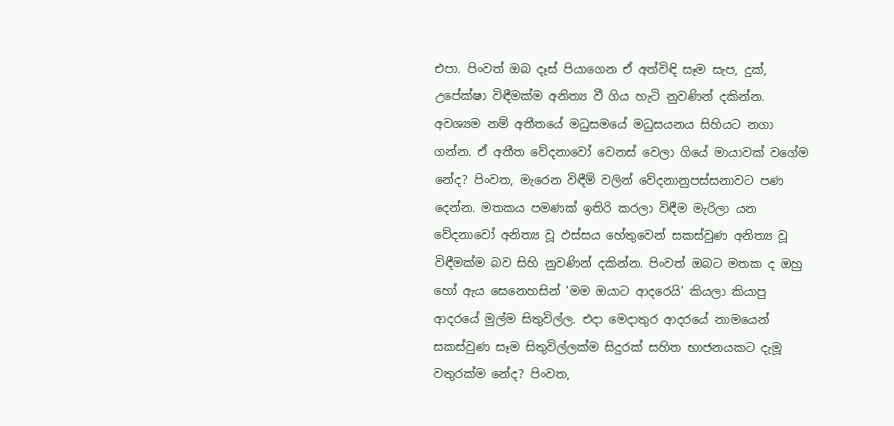එපා. පිංවත් ඔබ දෑස් පියාගෙන ඒ අත්විඳි සෑම සැප, දුක්, උපේක්ෂා විඳීමක්ම අනිත්‍ය වී ගිය හැටි නුවණින් දකින්න. අවශ්‍යම නම් අතීතයේ මධුසමයේ මධුසයනය සිහියට නගා ගන්න. ඒ අතීත වේදනාවෝ වෙනස් වෙලා ගියේ මායාවක් වගේම නේද? පිංවත, මැරෙන විඳීම් වලින් වේදනානුපස්සනාවට පණ දෙන්න. මතකය පමණක් ඉතිරි කරලා විඳීම මැරිලා යන වේදනාවෝ අනිත්‍ය වූ ඵස්සය හේතුවෙන් සකස්වුණ අනිත්‍ය වූ විඳීමක්ම බව සිහි නුවණින් දකින්න. පිංවත් ඔබට මතක ද ඔහු හෝ ඇය සෙනෙහසින් ‘මම ඔයාට ආදරෙයි’ කියලා කියාපු ආදරයේ මුල්ම සිතුවිල්ල. එදා මෙදාතුර ආදරයේ නාමයෙන් සකස්වුණ සෑම සිතුවිල්ලක්ම සිදුරක් සහිත භාජනයකට දැමූ වතුරක්ම නේද? පිංවත,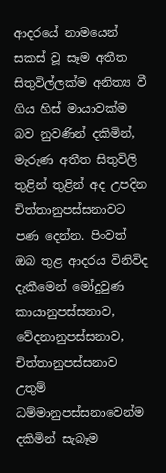ආදරයේ නාමයෙන් සකස් වූ සෑම අතීත සිතුවිල්ලක්ම අනිත්‍ය වී ගිය හිස් මායාවක්ම බව නුවණින් දකිමින්, මැරුණ අතීත සිතුවිලි තුළින් තුළින් අද උපදින චිත්තානුපස්සනාවට පණ දෙන්න. පිංවත් ඔබ තුළ ආදරය විනිවිද දැකීමෙන් මෝදුවුණ කායානුපස්සනාව, වේදනානුපස්සනාව, චිත්තානුපස්සනාව උතුම් ධම්මානුපස්සනාවෙන්ම දකිමින් සැබෑම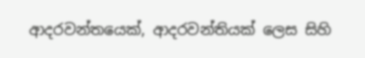ආදරවන්තයෙක්, ආදරවන්තියක් ලෙස සිහි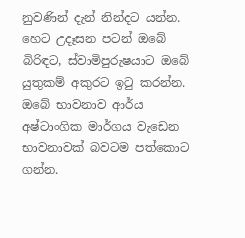නුවණින් දැන් නින්දට යන්න. හෙට උදෑසන පටන් ඔබේ බිරිඳට, ස්වාමිපුරුෂයාට ඔබේ යුතුකම් අකුරට ඉටු කරන්න. ඔබේ භාවනාව ආර්ය අෂ්ටාංගික මාර්ගය වැඩෙන භාවනාවක් බවටම පත්කොට ගන්න.